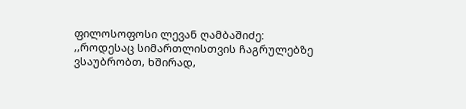ფილოსოფოსი ლევან ღამბაშიძე:
,,როდესაც სიმართლისთვის ჩაგრულებზე ვსაუბრობთ, ხშირად,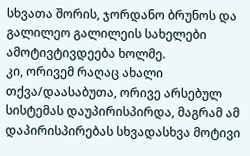სხვათა შორის, ჯორდანო ბრუნოს და გალილეო გალილეის სახელები ამოტივტივდეება ხოლმე.
კი, ორივემ რაღაც ახალი თქვა/დაასაბუთა, ორივე არსებულ სისტემას დაუპირისპირდა, მაგრამ ამ დაპირისპირებას სხვადასხვა მოტივი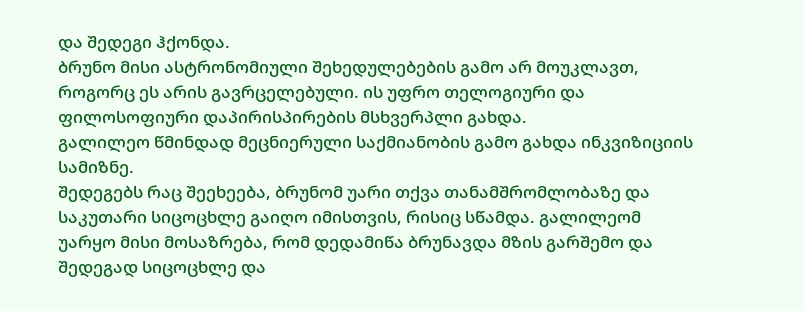და შედეგი ჰქონდა.
ბრუნო მისი ასტრონომიული შეხედულებების გამო არ მოუკლავთ, როგორც ეს არის გავრცელებული. ის უფრო თელოგიური და ფილოსოფიური დაპირისპირების მსხვერპლი გახდა.
გალილეო წმინდად მეცნიერული საქმიანობის გამო გახდა ინკვიზიციის სამიზნე.
შედეგებს რაც შეეხეება, ბრუნომ უარი თქვა თანამშრომლობაზე და საკუთარი სიცოცხლე გაიღო იმისთვის, რისიც სწამდა. გალილეომ უარყო მისი მოსაზრება, რომ დედამიწა ბრუნავდა მზის გარშემო და შედეგად სიცოცხლე და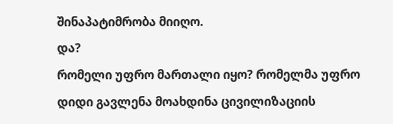შინაპატიმრობა მიიღო.
და?
რომელი უფრო მართალი იყო? რომელმა უფრო დიდი გავლენა მოახდინა ცივილიზაციის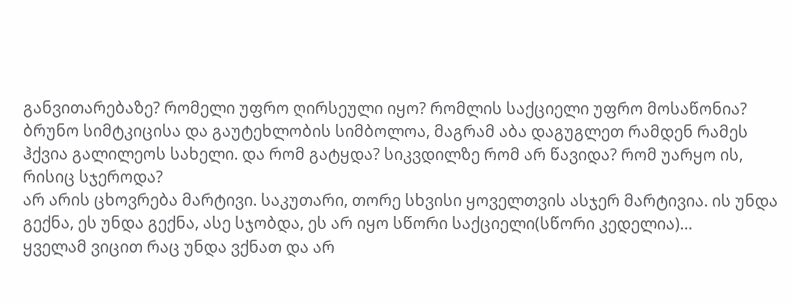განვითარებაზე? რომელი უფრო ღირსეული იყო? რომლის საქციელი უფრო მოსაწონია?
ბრუნო სიმტკიცისა და გაუტეხლობის სიმბოლოა, მაგრამ აბა დაგუგლეთ რამდენ რამეს ჰქვია გალილეოს სახელი. და რომ გატყდა? სიკვდილზე რომ არ წავიდა? რომ უარყო ის, რისიც სჯეროდა?
არ არის ცხოვრება მარტივი. საკუთარი, თორე სხვისი ყოველთვის ასჯერ მარტივია. ის უნდა გექნა, ეს უნდა გექნა, ასე სჯობდა, ეს არ იყო სწორი საქციელი(სწორი კედელია)…
ყველამ ვიცით რაც უნდა ვქნათ და არ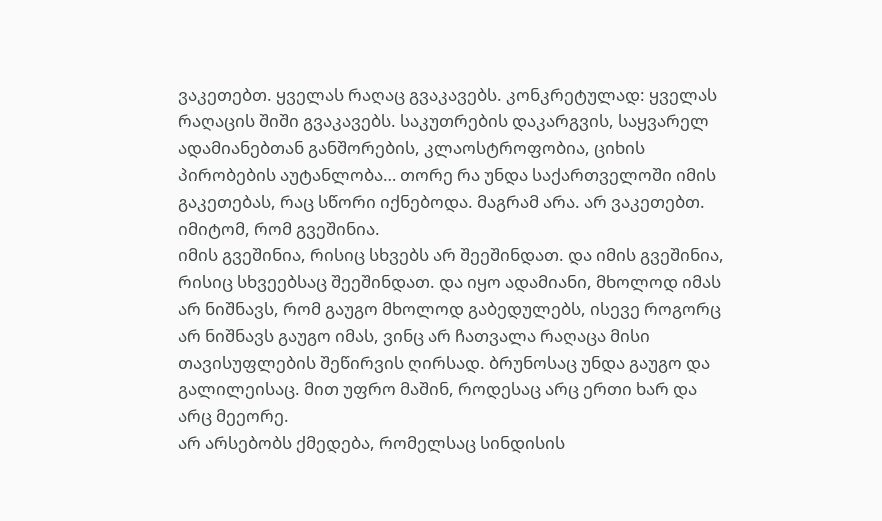ვაკეთებთ. ყველას რაღაც გვაკავებს. კონკრეტულად: ყველას რაღაცის შიში გვაკავებს. საკუთრების დაკარგვის, საყვარელ ადამიანებთან განშორების, კლაოსტროფობია, ციხის პირობების აუტანლობა… თორე რა უნდა საქართველოში იმის გაკეთებას, რაც სწორი იქნებოდა. მაგრამ არა. არ ვაკეთებთ. იმიტომ, რომ გვეშინია.
იმის გვეშინია, რისიც სხვებს არ შეეშინდათ. და იმის გვეშინია, რისიც სხვეებსაც შეეშინდათ. და იყო ადამიანი, მხოლოდ იმას არ ნიშნავს, რომ გაუგო მხოლოდ გაბედულებს, ისევე როგორც არ ნიშნავს გაუგო იმას, ვინც არ ჩათვალა რაღაცა მისი თავისუფლების შეწირვის ღირსად. ბრუნოსაც უნდა გაუგო და გალილეისაც. მით უფრო მაშინ, როდესაც არც ერთი ხარ და არც მეეორე.
არ არსებობს ქმედება, რომელსაც სინდისის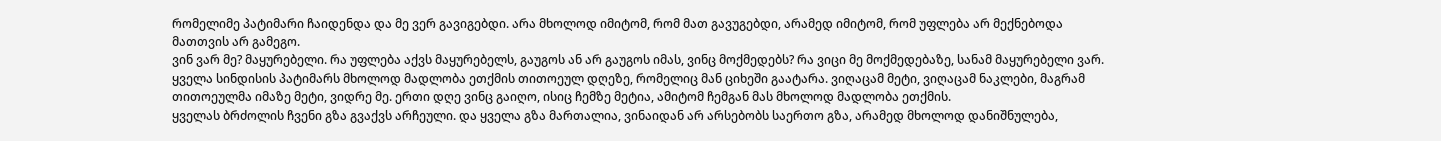რომელიმე პატიმარი ჩაიდენდა და მე ვერ გავიგებდი. არა მხოლოდ იმიტომ, რომ მათ გავუგებდი, არამედ იმიტომ, რომ უფლება არ მექნებოდა მათთვის არ გამეგო.
ვინ ვარ მე? მაყურებელი. რა უფლება აქვს მაყურებელს, გაუგოს ან არ გაუგოს იმას, ვინც მოქმედებს? რა ვიცი მე მოქმედებაზე, სანამ მაყურებელი ვარ.
ყველა სინდისის პატიმარს მხოლოდ მადლობა ეთქმის თითოეულ დღეზე, რომელიც მან ციხეში გაატარა. ვიღაცამ მეტი, ვიღაცამ ნაკლები, მაგრამ თითოეულმა იმაზე მეტი, ვიდრე მე. ერთი დღე ვინც გაიღო, ისიც ჩემზე მეტია, ამიტომ ჩემგან მას მხოლოდ მადლობა ეთქმის.
ყველას ბრძოლის ჩვენი გზა გვაქვს არჩეული. და ყველა გზა მართალია, ვინაიდან არ არსებობს საერთო გზა, არამედ მხოლოდ დანიშნულება,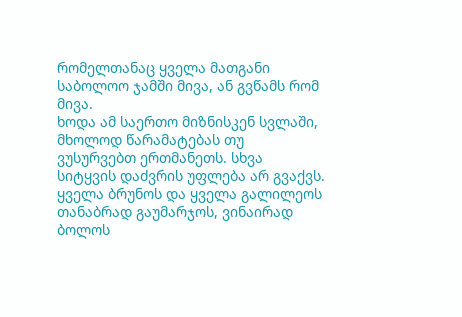რომელთანაც ყველა მათგანი საბოლოო ჯამში მივა, ან გვწამს რომ მივა.
ხოდა ამ საერთო მიზნისკენ სვლაში, მხოლოდ წარამატებას თუ ვუსურვებთ ერთმანეთს. სხვა სიტყვის დაძვრის უფლება არ გვაქვს.
ყველა ბრუნოს და ყველა გალილეოს თანაბრად გაუმარჯოს, ვინაირად ბოლოს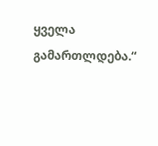ყველა გამართლდება.“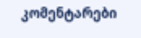კომენტარები